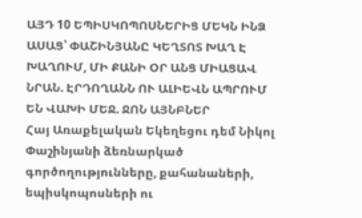ԱՅԴ 10 ԵՊԻՍԿՈՊՈՍՆԵՐԻՑ ՄԵԿՆ ԻՆՁ ԱՍԱՑ՝ ՓԱՇԻՆՅԱՆԸ ԿԵՂՏՈՏ ԽԱՂ Է ԽԱՂՈՒՄ, ՄԻ ՔԱՆԻ ՕՐ ԱՆՑ ՄԻԱՑԱՎ ՆՐԱՆ. ԷՐԴՈՂԱՆՆ ՈՒ ԱԼԻԵՎՆ ԱՊՐՈՒՄ ԵՆ ՎԱԽԻ ՄԵՋ. ՋՈՆ ԱՅՆԲՆԵՐ
Հայ Առաքելական Եկեղեցու դեմ Նիկոլ Փաշինյանի ձեռնարկած գործողությունները, քահանաների, եպիսկոպոսների ու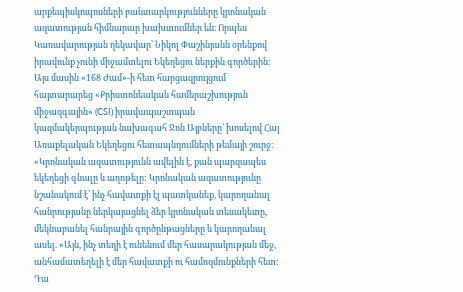արքեպիսկոպոսների բանտարկությունները կրոնական ազատության հիմնարար խախտումներ են։ Որպես Կառավարության ղեկավար՝ Նիկոլ Փաշինյանն օրենքով իրավունք չունի միջամտելու Եկեղեցու ներքին գործերին։ Այս մասին «168 Ժամ»-ի հետ հարցազրույցում հայտարարեց «Քրիստոնեական համերաշխություն միջազգային» (CSI) իրավապաշտպան կազմակերպության նախագահ Ջոն Այբները՝ խոսելով Հայ Առաքելական Եկեղեցու հետապնդումների թեմայի շուրջ։
«Կրոնական ազատությունն ավելին է, քան պարզապես եկեղեցի գնալը և աղոթելը: Կրոնական ազատությունը նշանակում է՝ ինչ հավատքի էլ պատկանեք, կարողանալ հանրությանը ներկայացնել ձեր կրոնական տեսակետը, մեկնաբանել հանրային գործընթացները և կարողանալ ասել. «Այն, ինչ տեղի է ունենում մեր հասարակության մեջ, անհամատեղելի է մեր հավատքի ու համոզմունքների հետ: Դա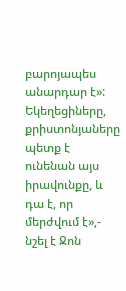բարոյապես անարդար է»: Եկեղեցիները, քրիստոնյաները պետք է ունենան այս իրավունքը, և դա է, որ մերժվում է»,- նշել է Ջոն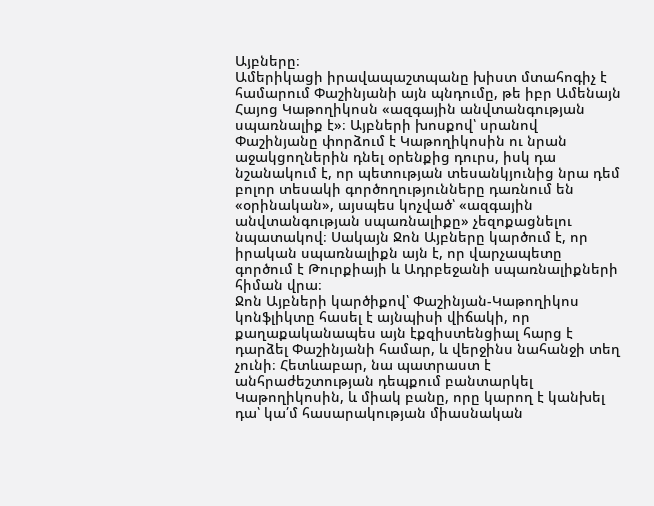Այբները։
Ամերիկացի իրավապաշտպանը խիստ մտահոգիչ է համարում Փաշինյանի այն պնդումը, թե իբր Ամենայն Հայոց Կաթողիկոսն «ազգային անվտանգության սպառնալիք է»։ Այբների խոսքով՝ սրանով Փաշինյանը փորձում է Կաթողիկոսին ու նրան աջակցողներին դնել օրենքից դուրս, իսկ դա նշանակում է, որ պետության տեսանկյունից նրա դեմ բոլոր տեսակի գործողությունները դառնում են «օրինական», այսպես կոչված՝ «ազգային անվտանգության սպառնալիքը» չեզոքացնելու նպատակով։ Սակայն Ջոն Այբները կարծում է, որ իրական սպառնալիքն այն է, որ վարչապետը գործում է Թուրքիայի և Ադրբեջանի սպառնալիքների հիման վրա։
Ջոն Այբների կարծիքով՝ Փաշինյան-Կաթողիկոս կոնֆլիկտը հասել է այնպիսի վիճակի, որ քաղաքականապես այն էքզիստենցիալ հարց է դարձել Փաշինյանի համար, և վերջինս նահանջի տեղ չունի։ Հետևաբար, նա պատրաստ է անհրաժեշտության դեպքում բանտարկել Կաթողիկոսին, և միակ բանը, որը կարող է կանխել դա՝ կա՛մ հասարակության միասնական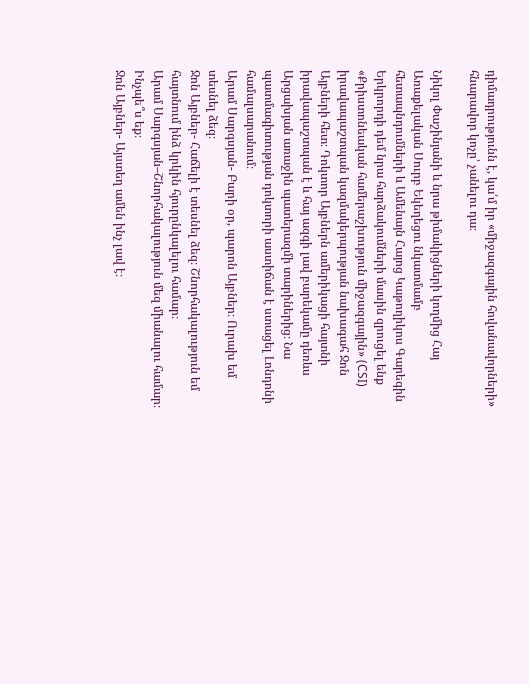դիմադրությունն է, կա՛մ իր «միջազգային հովանավորների» հնարավոր կոչը՝ չանելու դա։

Նիկոլ Փաշինյանի և նրա թիմակիցների կողմից Հայ Առաքելական Սուրբ Եկեղեցու նկատմամբ հետապնդումների և Ամենայն Հայոց Կաթողիկոս Գարեգին Երկրորդի դեմ նրա հարձակումների մասին զրուցել ենք «Քրիստոնեական համերաշխություն միջազգային» (CSI) իրավապաշտպան կազմակերպության նախագահ Ջոն Այբների հետ։ Դոկտոր Այբներն ամերիկացի հայտնի իրավապաշտպան է և հայ ազգի լավ բարեկամը դեռևս Արցախյան առաջին պատերազմի տարիներից։ Նա պատմագիտության դոկտորի աստիճան է ստացել Լոնդոնի համալսարանում։
Արամ Սարգսյան- Բարի օր, պարոն Այբներ։ Ուրախ եմ տեսնել ձեզ։
Ջոն Այբներ- Հաճելի է տեսնել ձեզ։ Շնորհակալություն եմ հայտնում ինձ կրկին հյուրընկալելու համար։
Արամ Սարգսյան–Շնորհակալություն մեզ միանալու համար։ Ինչպե՞ս եք։
Ջոն Այբներ- Այստեղ ամեն ինչ լավ է։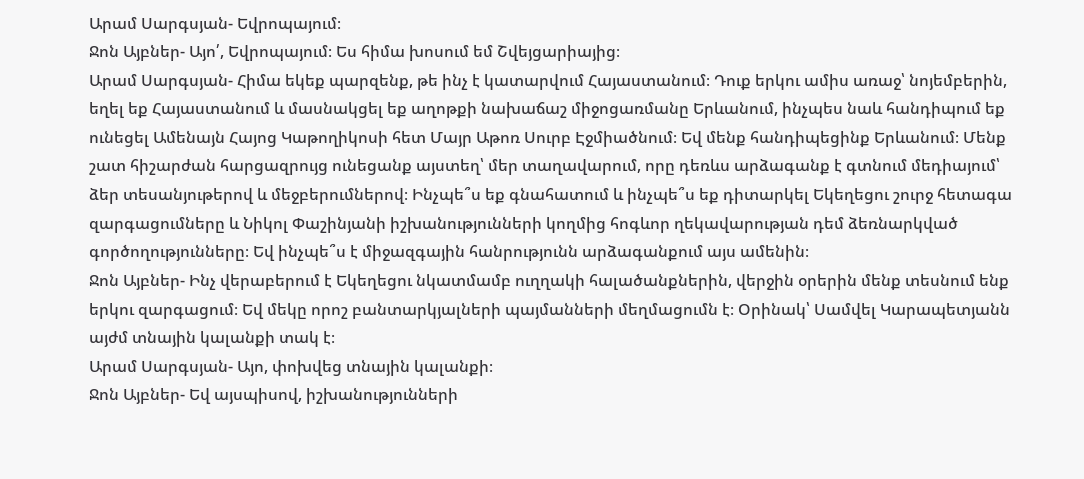Արամ Սարգսյան- Եվրոպայում։
Ջոն Այբներ- Այո՛, Եվրոպայում։ Ես հիմա խոսում եմ Շվեյցարիայից։
Արամ Սարգսյան- Հիմա եկեք պարզենք, թե ինչ է կատարվում Հայաստանում։ Դուք երկու ամիս առաջ՝ նոյեմբերին, եղել եք Հայաստանում և մասնակցել եք աղոթքի նախաճաշ միջոցառմանը Երևանում, ինչպես նաև հանդիպում եք ունեցել Ամենայն Հայոց Կաթողիկոսի հետ Մայր Աթոռ Սուրբ Էջմիածնում։ Եվ մենք հանդիպեցինք Երևանում։ Մենք շատ հիշարժան հարցազրույց ունեցանք այստեղ՝ մեր տաղավարում, որը դեռևս արձագանք է գտնում մեդիայում՝ ձեր տեսանյութերով և մեջբերումներով։ Ինչպե՞ս եք գնահատում և ինչպե՞ս եք դիտարկել Եկեղեցու շուրջ հետագա զարգացումները և Նիկոլ Փաշինյանի իշխանությունների կողմից հոգևոր ղեկավարության դեմ ձեռնարկված գործողությունները։ Եվ ինչպե՞ս է միջազգային հանրությունն արձագանքում այս ամենին։
Ջոն Այբներ- Ինչ վերաբերում է Եկեղեցու նկատմամբ ուղղակի հալածանքներին, վերջին օրերին մենք տեսնում ենք երկու զարգացում։ Եվ մեկը որոշ բանտարկյալների պայմանների մեղմացումն է։ Օրինակ՝ Սամվել Կարապետյանն այժմ տնային կալանքի տակ է։
Արամ Սարգսյան- Այո, փոխվեց տնային կալանքի։
Ջոն Այբներ- Եվ այսպիսով, իշխանությունների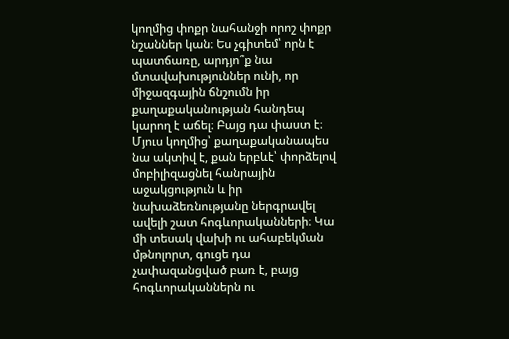կողմից փոքր նահանջի որոշ փոքր նշաններ կան։ Ես չգիտեմ՝ որն է պատճառը, արդյո՞ք նա մտավախություններ ունի, որ միջազգային ճնշումն իր քաղաքականության հանդեպ կարող է աճել։ Բայց դա փաստ է։ Մյուս կողմից՝ քաղաքականապես նա ակտիվ է, քան երբևէ՝ փորձելով մոբիլիզացնել հանրային աջակցություն և իր նախաձեռնությանը ներգրավել ավելի շատ հոգևորականների։ Կա մի տեսակ վախի ու ահաբեկման մթնոլորտ, գուցե դա չափազանցված բառ է, բայց հոգևորականներն ու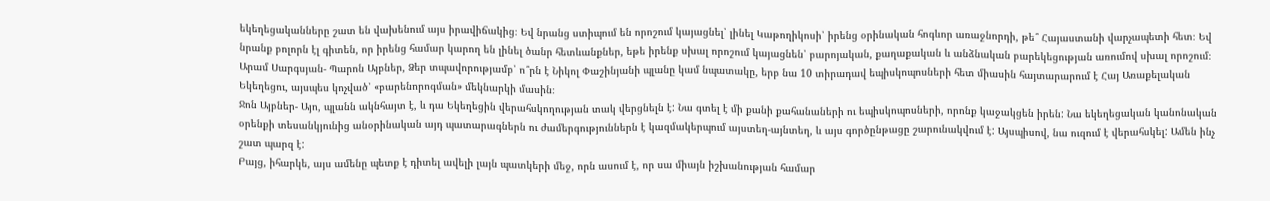եկեղեցականները շատ են վախենում այս իրավիճակից։ Եվ նրանց ստիպում են որոշում կայացնել՝ լինել Կաթողիկոսի՝ իրենց օրինական հոգևոր առաջնորդի, թե՞ Հայաստանի վարչապետի հետ։ Եվ նրանք բոլորն էլ գիտեն, որ իրենց համար կարող են լինել ծանր հետևանքներ, եթե իրենք սխալ որոշում կայացնեն՝ բարոյական, քաղաքական և անձնական բարեկեցության առումով սխալ որոշում։
Արամ Սարգսյան- Պարոն Այբներ, Ձեր տպավորությամբ՝ ո՞րն է Նիկոլ Փաշինյանի պլանը կամ նպատակը, երբ նա 10 տիրադավ եպիսկոպոսների հետ միասին հայտարարում է Հայ Առաքելական Եկեղեցու, այսպես կոչված՝ «բարենորոգման» մեկնարկի մասին։
Ջոն Այբներ- Այո, պլանն ակնհայտ է, և դա Եկեղեցին վերահսկողության տակ վերցնելն է: Նա գտել է մի քանի քահանաների ու եպիսկոպոսների, որոնք կաջակցեն իրեն: Նա եկեղեցական կանոնական օրենքի տեսանկյունից անօրինական այդ պատարագներն ու ժամերգություններն է կազմակերպում այստեղ-այնտեղ, և այս գործընթացը շարունակվում է: Այսպիսով, նա ուզում է վերահսկել: Ամեն ինչ շատ պարզ է:
Բայց, իհարկե, այս ամենը պետք է դիտել ավելի լայն պատկերի մեջ, որն ասում է, որ սա միայն իշխանության համար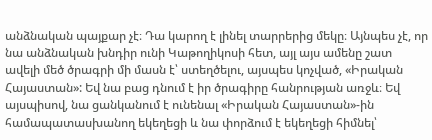անձնական պայքար չէ։ Դա կարող է լինել տարրերից մեկը։ Այնպես չէ, որ նա անձնական խնդիր ունի Կաթողիկոսի հետ, այլ այս ամենը շատ ավելի մեծ ծրագրի մի մասն է՝ ստեղծելու, այսպես կոչված, «Իրական Հայաստան»: Եվ նա բաց դնում է իր ծրագիրը հանրության առջև։ Եվ այսպիսով, նա ցանկանում է ունենալ «Իրական Հայաստան»-ին համապատասխանող եկեղեցի և նա փորձում է եկեղեցի հիմնել՝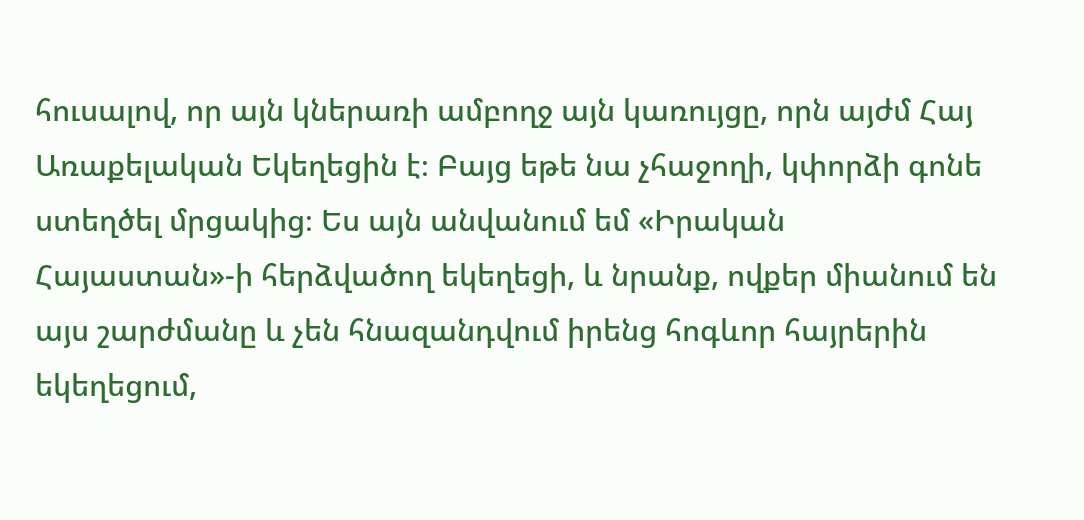հուսալով, որ այն կներառի ամբողջ այն կառույցը, որն այժմ Հայ Առաքելական Եկեղեցին է։ Բայց եթե նա չհաջողի, կփորձի գոնե ստեղծել մրցակից։ Ես այն անվանում եմ «Իրական Հայաստան»-ի հերձվածող եկեղեցի, և նրանք, ովքեր միանում են այս շարժմանը և չեն հնազանդվում իրենց հոգևոր հայրերին եկեղեցում,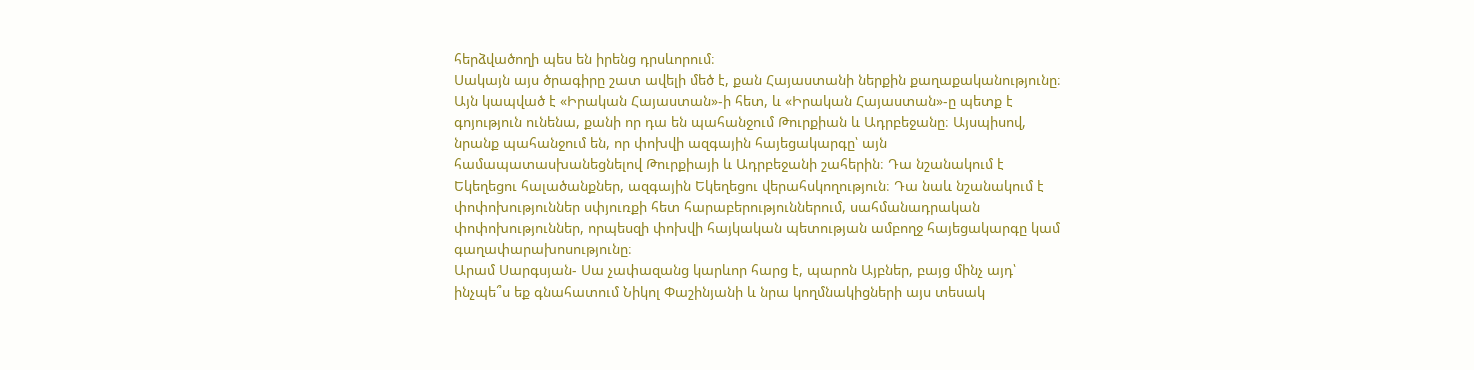հերձվածողի պես են իրենց դրսևորում։
Սակայն այս ծրագիրը շատ ավելի մեծ է, քան Հայաստանի ներքին քաղաքականությունը։ Այն կապված է «Իրական Հայաստան»-ի հետ, և «Իրական Հայաստան»-ը պետք է գոյություն ունենա, քանի որ դա են պահանջում Թուրքիան և Ադրբեջանը։ Այսպիսով, նրանք պահանջում են, որ փոխվի ազգային հայեցակարգը՝ այն համապատասխանեցնելով Թուրքիայի և Ադրբեջանի շահերին։ Դա նշանակում է Եկեղեցու հալածանքներ, ազգային Եկեղեցու վերահսկողություն։ Դա նաև նշանակում է փոփոխություններ սփյուռքի հետ հարաբերություններում, սահմանադրական փոփոխություններ, որպեսզի փոխվի հայկական պետության ամբողջ հայեցակարգը կամ գաղափարախոսությունը։
Արամ Սարգսյան- Սա չափազանց կարևոր հարց է, պարոն Այբներ, բայց մինչ այդ՝ ինչպե՞ս եք գնահատում Նիկոլ Փաշինյանի և նրա կողմնակիցների այս տեսակ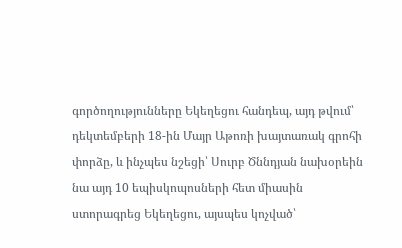գործողությունները Եկեղեցու հանդեպ, այդ թվում՝ դեկտեմբերի 18-ին Մայր Աթոռի խայտառակ գրոհի փորձը, և ինչպես նշեցի՝ Սուրբ Ծննդյան նախօրեին նա այդ 10 եպիսկոպոսների հետ միասին ստորագրեց Եկեղեցու, այսպես կոչված՝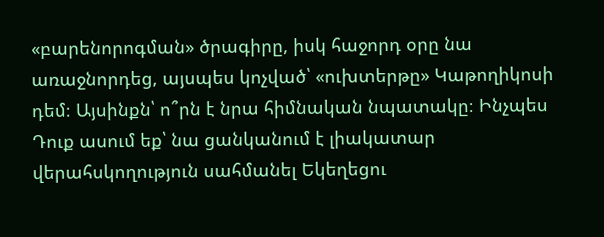«բարենորոգման» ծրագիրը, իսկ հաջորդ օրը նա առաջնորդեց, այսպես կոչված՝ «ուխտերթը» Կաթողիկոսի դեմ։ Այսինքն՝ ո՞րն է նրա հիմնական նպատակը։ Ինչպես Դուք ասում եք՝ նա ցանկանում է լիակատար վերահսկողություն սահմանել Եկեղեցու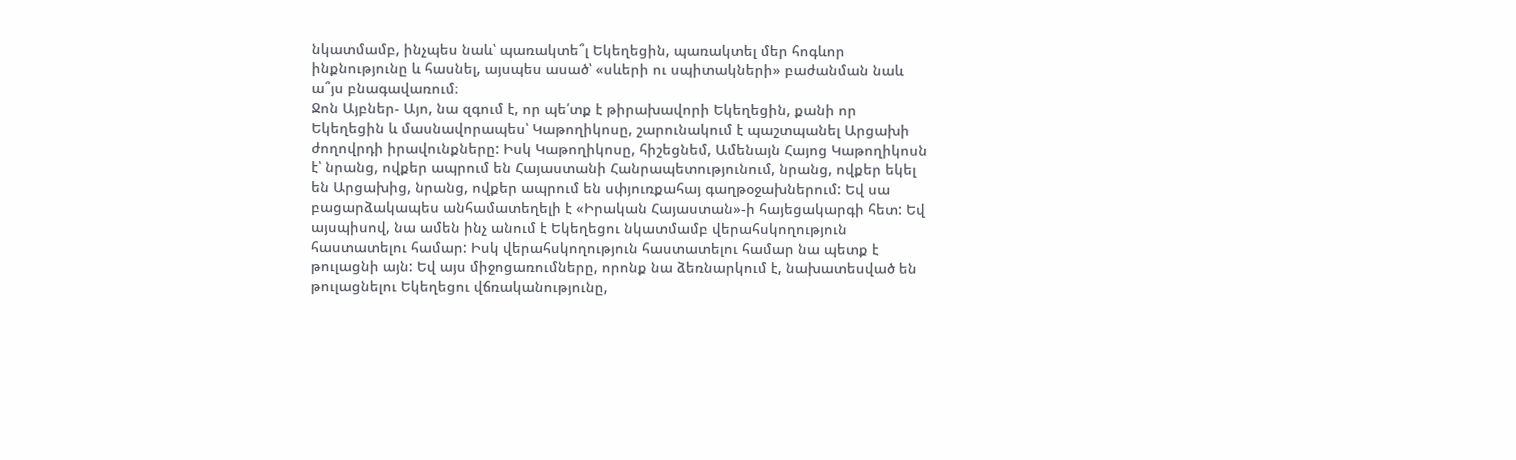նկատմամբ, ինչպես նաև՝ պառակտե՞լ Եկեղեցին, պառակտել մեր հոգևոր ինքնությունը և հասնել, այսպես ասած՝ «սևերի ու սպիտակների» բաժանման նաև ա՞յս բնագավառում։
Ջոն Այբներ- Այո, նա զգում է, որ պե՛տք է թիրախավորի Եկեղեցին, քանի որ Եկեղեցին և մասնավորապես՝ Կաթողիկոսը, շարունակում է պաշտպանել Արցախի ժողովրդի իրավունքները: Իսկ Կաթողիկոսը, հիշեցնեմ, Ամենայն Հայոց Կաթողիկոսն է՝ նրանց, ովքեր ապրում են Հայաստանի Հանրապետությունում, նրանց, ովքեր եկել են Արցախից, նրանց, ովքեր ապրում են սփյուռքահայ գաղթօջախներում: Եվ սա բացարձակապես անհամատեղելի է «Իրական Հայաստան»-ի հայեցակարգի հետ: Եվ այսպիսով, նա ամեն ինչ անում է Եկեղեցու նկատմամբ վերահսկողություն հաստատելու համար: Իսկ վերահսկողություն հաստատելու համար նա պետք է թուլացնի այն: Եվ այս միջոցառումները, որոնք նա ձեռնարկում է, նախատեսված են թուլացնելու Եկեղեցու վճռականությունը,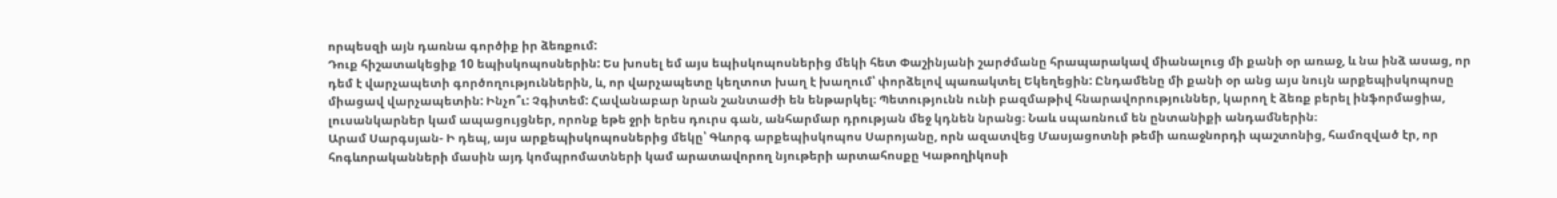որպեսզի այն դառնա գործիք իր ձեռքում:
Դուք հիշատակեցիք 10 եպիսկոպոսներին: Ես խոսել եմ այս եպիսկոպոսներից մեկի հետ Փաշինյանի շարժմանը հրապարակավ միանալուց մի քանի օր առաջ, և նա ինձ ասաց, որ դեմ է վարչապետի գործողություններին, և, որ վարչապետը կեղտոտ խաղ է խաղում՝ փորձելով պառակտել Եկեղեցին: Ընդամենը մի քանի օր անց այս նույն արքեպիսկոպոսը միացավ վարչապետին: Ինչո՞ւ: Չգիտեմ: Հավանաբար նրան շանտաժի են ենթարկել։ Պետությունն ունի բազմաթիվ հնարավորություններ, կարող է ձեռք բերել ինֆորմացիա, լուսանկարներ կամ ապացույցներ, որոնք եթե ջրի երես դուրս գան, անհարմար դրության մեջ կդնեն նրանց։ Նաև սպառնում են ընտանիքի անդամներին։
Արամ Սարգսյան- Ի դեպ, այս արքեպիսկոպոսներից մեկը՝ Գևորգ արքեպիսկոպոս Սարոյանը, որն ազատվեց Մասյացոտնի թեմի առաջնորդի պաշտոնից, համոզված էր, որ հոգևորականների մասին այդ կոմպրոմատների կամ արատավորող նյութերի արտահոսքը Կաթողիկոսի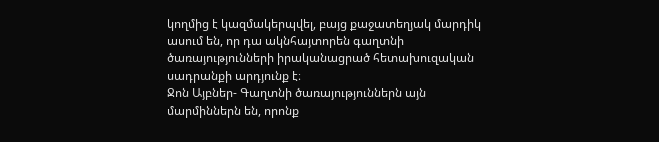կողմից է կազմակերպվել, բայց քաջատեղյակ մարդիկ ասում են, որ դա ակնհայտորեն գաղտնի ծառայությունների իրականացրած հետախուզական սադրանքի արդյունք է։
Ջոն Այբներ- Գաղտնի ծառայություններն այն մարմիններն են, որոնք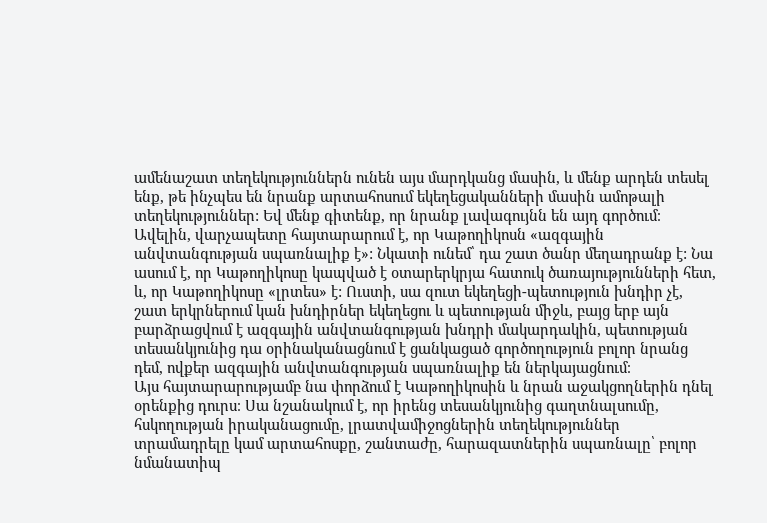ամենաշատ տեղեկություններն ունեն այս մարդկանց մասին, և մենք արդեն տեսել ենք, թե ինչպես են նրանք արտահոսում եկեղեցականների մասին ամոթալի տեղեկություններ: Եվ մենք գիտենք, որ նրանք լավագույնն են այդ գործում։ Ավելին, վարչապետը հայտարարում է, որ Կաթողիկոսն «ազգային անվտանգության սպառնալիք է»: Նկատի ունեմ՝ դա շատ ծանր մեղադրանք է: Նա ասում է, որ Կաթողիկոսը կապված է օտարերկրյա հատուկ ծառայությունների հետ, և, որ Կաթողիկոսը «լրտես» է: Ուստի, սա զուտ եկեղեցի-պետություն խնդիր չէ, շատ երկրներում կան խնդիրներ եկեղեցու և պետության միջև, բայց երբ այն բարձրացվում է ազգային անվտանգության խնդրի մակարդակին, պետության տեսանկյունից դա օրինականացնում է ցանկացած գործողություն բոլոր նրանց դեմ, ովքեր ազգային անվտանգության սպառնալիք են ներկայացնում։
Այս հայտարարությամբ նա փորձում է Կաթողիկոսին և նրան աջակցողներին դնել օրենքից դուրս։ Սա նշանակում է, որ իրենց տեսանկյունից գաղտնալսումը, հսկողության իրականացումը, լրատվամիջոցներին տեղեկություններ տրամադրելը կամ արտահոսքը, շանտաժը, հարազատներին սպառնալը՝ բոլոր նմանատիպ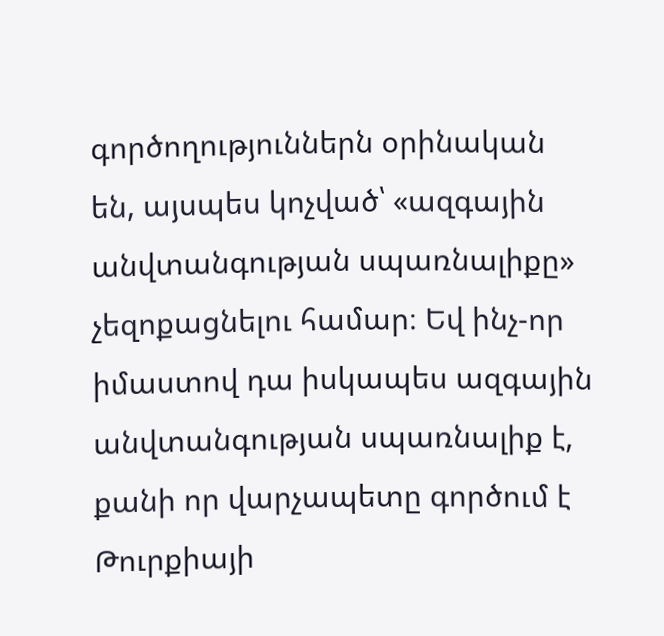գործողություններն օրինական են, այսպես կոչված՝ «ազգային անվտանգության սպառնալիքը» չեզոքացնելու համար։ Եվ ինչ-որ իմաստով դա իսկապես ազգային անվտանգության սպառնալիք է, քանի որ վարչապետը գործում է Թուրքիայի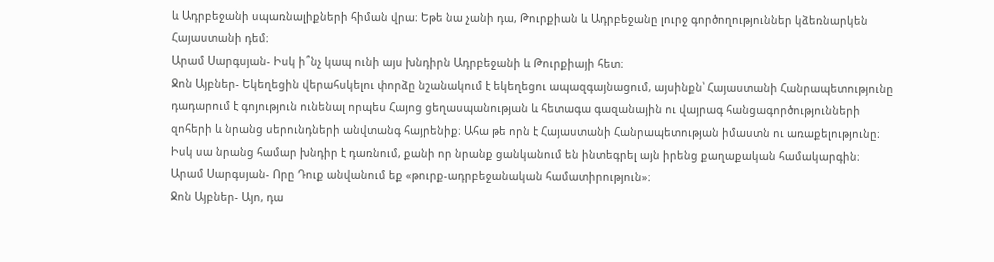և Ադրբեջանի սպառնալիքների հիման վրա։ Եթե նա չանի դա, Թուրքիան և Ադրբեջանը լուրջ գործողություններ կձեռնարկեն Հայաստանի դեմ։
Արամ Սարգսյան- Իսկ ի՞նչ կապ ունի այս խնդիրն Ադրբեջանի և Թուրքիայի հետ։
Ջոն Այբներ- Եկեղեցին վերահսկելու փորձը նշանակում է եկեղեցու ապազգայնացում, այսինքն՝ Հայաստանի Հանրապետությունը դադարում է գոյություն ունենալ որպես Հայոց ցեղասպանության և հետագա գազանային ու վայրագ հանցագործությունների զոհերի և նրանց սերունդների անվտանգ հայրենիք։ Ահա թե որն է Հայաստանի Հանրապետության իմաստն ու առաքելությունը։ Իսկ սա նրանց համար խնդիր է դառնում, քանի որ նրանք ցանկանում են ինտեգրել այն իրենց քաղաքական համակարգին։
Արամ Սարգսյան- Որը Դուք անվանում եք «թուրք-ադրբեջանական համատիրություն»։
Ջոն Այբներ- Այո, դա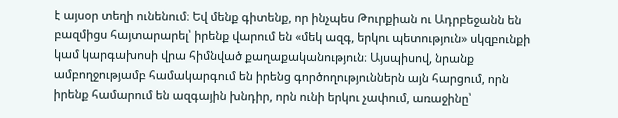է այսօր տեղի ունենում։ Եվ մենք գիտենք, որ ինչպես Թուրքիան ու Ադրբեջանն են բազմիցս հայտարարել՝ իրենք վարում են «մեկ ազգ, երկու պետություն» սկզբունքի կամ կարգախոսի վրա հիմնված քաղաքականություն։ Այսպիսով, նրանք ամբողջությամբ համակարգում են իրենց գործողություններն այն հարցում, որն իրենք համարում են ազգային խնդիր, որն ունի երկու չափում, առաջինը՝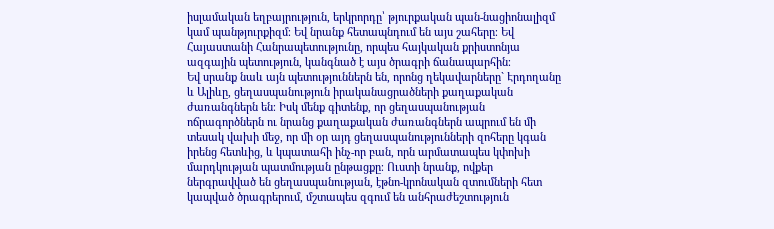իսլամական եղբայրություն, երկրորդը՝ թյուրքական պան-նացիոնալիզմ կամ պանթյուրքիզմ։ Եվ նրանք հետապնդում են այս շահերը։ Եվ Հայաստանի Հանրապետությունը, որպես հայկական քրիստոնյա ազգային պետություն, կանգնած է այս ծրագրի ճանապարհին։
Եվ սրանք նաև այն պետություններն են, որոնց ղեկավարները` Էրդողանը և Ալիևը, ցեղասպանություն իրականացրածների քաղաքական ժառանգներն են։ Իսկ մենք գիտենք, որ ցեղասպանության ոճրագործներն ու նրանց քաղաքական ժառանգներն ապրում են մի տեսակ վախի մեջ, որ մի օր այդ ցեղասպանությունների զոհերը կգան իրենց հետևից, և կպատահի ինչ-որ բան, որն արմատապես կփոխի մարդկության պատմության ընթացքը։ Ուստի նրանք, ովքեր ներգրավված են ցեղասպանության, էթնո-կրոնական զտումների հետ կապված ծրագրերում, մշտապես զգում են անհրաժեշտություն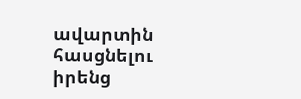ավարտին հասցնելու իրենց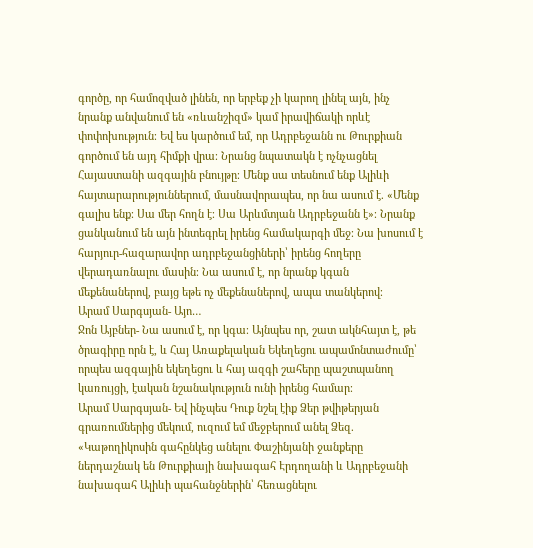գործը, որ համոզված լինեն, որ երբեք չի կարող լինել այն, ինչ նրանք անվանում են «ռևանշիզմ» կամ իրավիճակի որևէ փոփոխություն։ Եվ ես կարծում եմ, որ Ադրբեջանն ու Թուրքիան գործում են այդ հիմքի վրա։ Նրանց նպատակն է ոչնչացնել Հայաստանի ազգային բնույթը։ Մենք սա տեսնում ենք Ալիևի հայտարարություններում, մասնավորապես, որ նա ասում է. «Մենք գալիս ենք։ Սա մեր հողն է։ Սա Արևմտյան Ադրբեջանն է»։ Նրանք ցանկանում են այն ինտեգրել իրենց համակարգի մեջ։ Նա խոսում է հարյուր-հազարավոր ադրբեջանցիների՝ իրենց հողերը վերադառնալու մասին։ Նա ասում է, որ նրանք կգան մեքենաներով, բայց եթե ոչ մեքենաներով, ապա տանկերով։
Արամ Սարգսյան- Այո…
Ջոն Այբներ- Նա ասում է, որ կգա։ Այնպես որ, շատ ակնհայտ է, թե ծրագիրը որն է, և Հայ Առաքելական Եկեղեցու ապամոնտաժումը՝ որպես ազգային եկեղեցու և հայ ազգի շահերը պաշտպանող կառույցի, էական նշանակություն ունի իրենց համար։
Արամ Սարգսյան- Եվ ինչպես Դուք նշել էիք Ձեր թվիթերյան գրառումներից մեկում, ուզում եմ մեջբերում անել Ձեզ. «Կաթողիկոսին գահընկեց անելու Փաշինյանի ջանքերը ներդաշնակ են Թուրքիայի նախագահ Էրդողանի և Ադրբեջանի նախագահ Ալիևի պահանջներին՝ հեռացնելու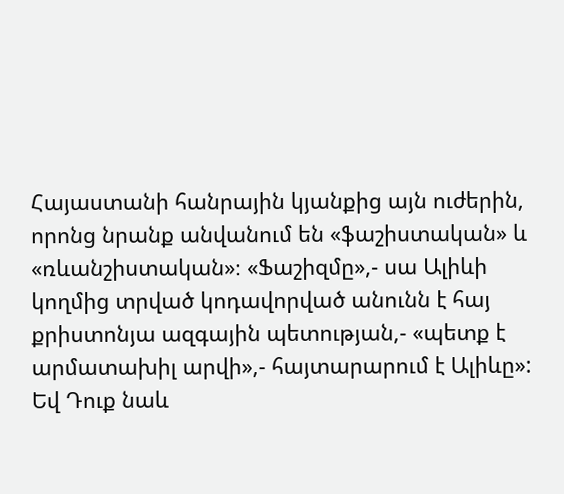Հայաստանի հանրային կյանքից այն ուժերին, որոնց նրանք անվանում են «ֆաշիստական» և «ռևանշիստական»։ «Ֆաշիզմը»,- սա Ալիևի կողմից տրված կոդավորված անունն է հայ քրիստոնյա ազգային պետության,- «պետք է արմատախիլ արվի»,- հայտարարում է Ալիևը»: Եվ Դուք նաև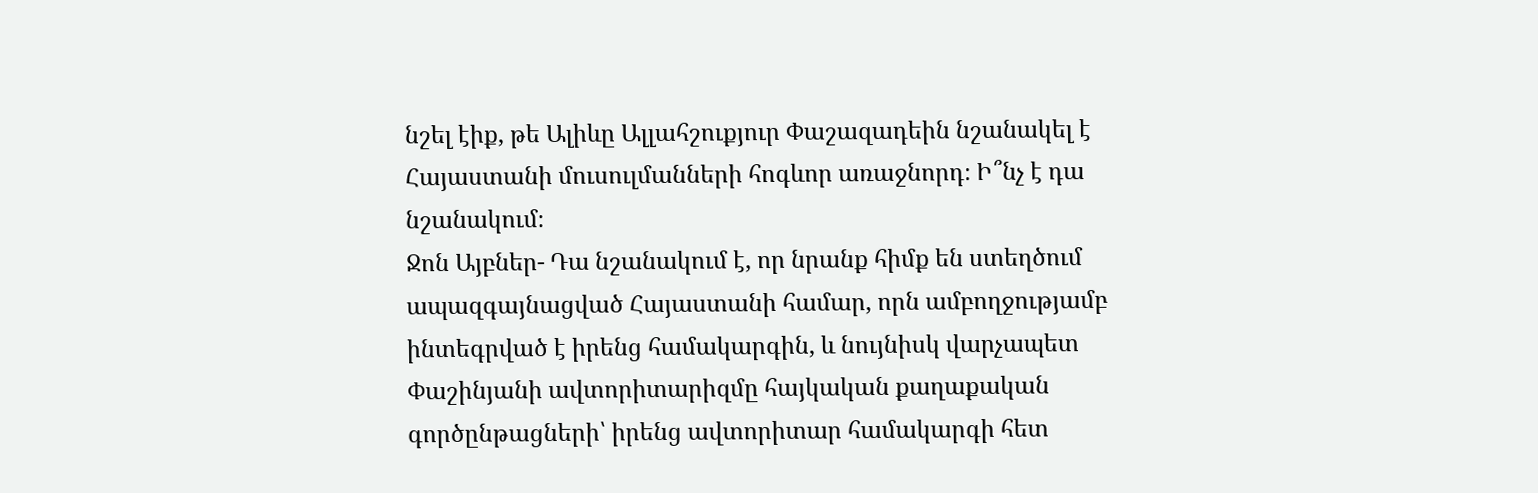նշել էիք, թե Ալիևը Ալլահշուքյուր Փաշազադեին նշանակել է Հայաստանի մուսուլմանների հոգևոր առաջնորդ։ Ի՞նչ է դա նշանակում։
Ջոն Այբներ- Դա նշանակում է, որ նրանք հիմք են ստեղծում ապազգայնացված Հայաստանի համար, որն ամբողջությամբ ինտեգրված է իրենց համակարգին, և նույնիսկ վարչապետ Փաշինյանի ավտորիտարիզմը հայկական քաղաքական գործընթացների՝ իրենց ավտորիտար համակարգի հետ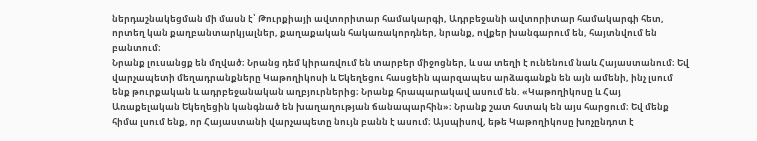ներդաշնակեցման մի մասն է՝ Թուրքիայի ավտորիտար համակարգի, Ադրբեջանի ավտորիտար համակարգի հետ, որտեղ կան քաղբանտարկյալներ, քաղաքական հակառակորդներ, նրանք, ովքեր խանգարում են, հայտնվում են բանտում։
Նրանք լուսանցք են մղված։ Նրանց դեմ կիրառվում են տարբեր միջոցներ, և սա տեղի է ունենում նաև Հայաստանում։ Եվ վարչապետի մեղադրանքները Կաթողիկոսի և Եկեղեցու հասցեին պարզապես արձագանքն են այն ամենի, ինչ լսում ենք թուրքական և ադրբեջանական աղբյուրներից։ Նրանք հրապարակավ ասում են. «Կաթողիկոսը և Հայ Առաքելական Եկեղեցին կանգնած են խաղաղության ճանապարհին»։ Նրանք շատ հստակ են այս հարցում։ Եվ մենք հիմա լսում ենք, որ Հայաստանի վարչապետը նույն բանն է ասում։ Այսպիսով, եթե Կաթողիկոսը խոչընդոտ է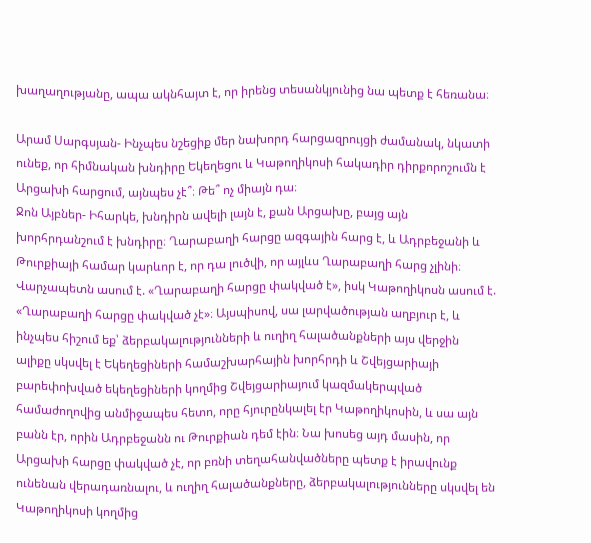խաղաղությանը, ապա ակնհայտ է, որ իրենց տեսանկյունից նա պետք է հեռանա։

Արամ Սարգսյան- Ինչպես նշեցիք մեր նախորդ հարցազրույցի ժամանակ, նկատի ունեք, որ հիմնական խնդիրը Եկեղեցու և Կաթողիկոսի հակադիր դիրքորոշումն է Արցախի հարցում, այնպես չէ՞։ Թե՞ ոչ միայն դա։
Ջոն Այբներ- Իհարկե, խնդիրն ավելի լայն է, քան Արցախը, բայց այն խորհրդանշում է խնդիրը։ Ղարաբաղի հարցը ազգային հարց է, և Ադրբեջանի և Թուրքիայի համար կարևոր է, որ դա լուծվի, որ այլևս Ղարաբաղի հարց չլինի։ Վարչապետն ասում է. «Ղարաբաղի հարցը փակված է», իսկ Կաթողիկոսն ասում է. «Ղարաբաղի հարցը փակված չէ»։ Այսպիսով, սա լարվածության աղբյուր է, և ինչպես հիշում եք՝ ձերբակալությունների և ուղիղ հալածանքների այս վերջին ալիքը սկսվել է Եկեղեցիների համաշխարհային խորհրդի և Շվեյցարիայի բարեփոխված եկեղեցիների կողմից Շվեյցարիայում կազմակերպված համաժողովից անմիջապես հետո, որը հյուրընկալել էր Կաթողիկոսին, և սա այն բանն էր, որին Ադրբեջանն ու Թուրքիան դեմ էին։ Նա խոսեց այդ մասին, որ Արցախի հարցը փակված չէ, որ բռնի տեղահանվածները պետք է իրավունք ունենան վերադառնալու, և ուղիղ հալածանքները, ձերբակալությունները սկսվել են Կաթողիկոսի կողմից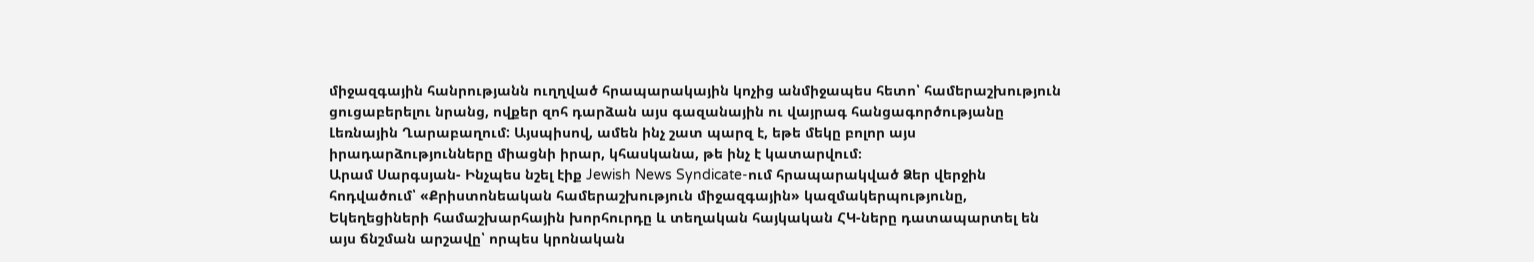միջազգային հանրությանն ուղղված հրապարակային կոչից անմիջապես հետո՝ համերաշխություն ցուցաբերելու նրանց, ովքեր զոհ դարձան այս գազանային ու վայրագ հանցագործությանը Լեռնային Ղարաբաղում: Այսպիսով, ամեն ինչ շատ պարզ է, եթե մեկը բոլոր այս իրադարձությունները միացնի իրար, կհասկանա, թե ինչ է կատարվում։
Արամ Սարգսյան- Ինչպես նշել էիք Jewish News Syndicate-ում հրապարակված Ձեր վերջին հոդվածում՝ «Քրիստոնեական համերաշխություն միջազգային» կազմակերպությունը, Եկեղեցիների համաշխարհային խորհուրդը և տեղական հայկական ՀԿ-ները դատապարտել են այս ճնշման արշավը՝ որպես կրոնական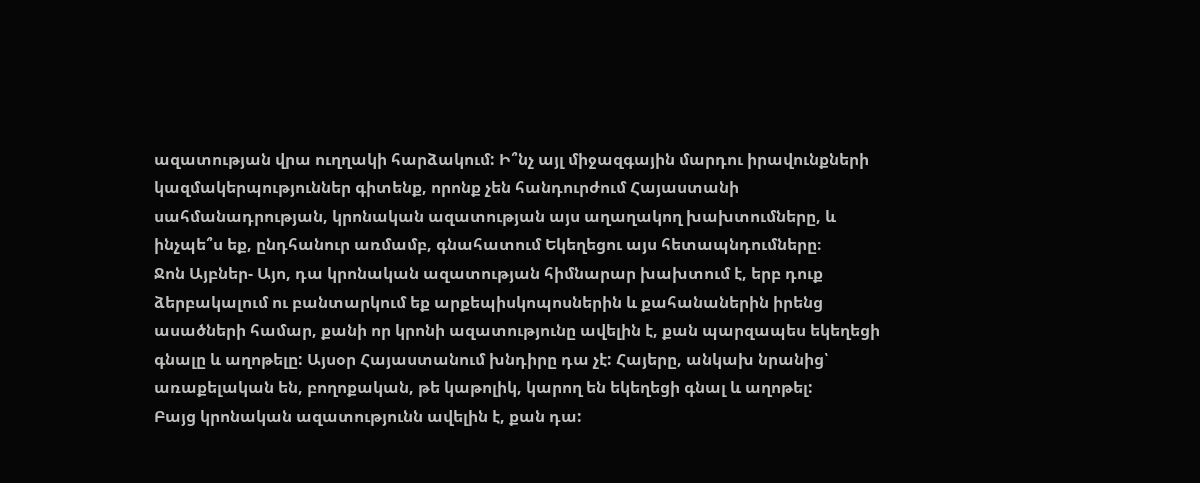ազատության վրա ուղղակի հարձակում: Ի՞նչ այլ միջազգային մարդու իրավունքների կազմակերպություններ գիտենք, որոնք չեն հանդուրժում Հայաստանի սահմանադրության, կրոնական ազատության այս աղաղակող խախտումները, և ինչպե՞ս եք, ընդհանուր առմամբ, գնահատում Եկեղեցու այս հետապնդումները։
Ջոն Այբներ- Այո, դա կրոնական ազատության հիմնարար խախտում է, երբ դուք ձերբակալում ու բանտարկում եք արքեպիսկոպոսներին և քահանաներին իրենց ասածների համար, քանի որ կրոնի ազատությունը ավելին է, քան պարզապես եկեղեցի գնալը և աղոթելը: Այսօր Հայաստանում խնդիրը դա չէ: Հայերը, անկախ նրանից՝ առաքելական են, բողոքական, թե կաթոլիկ, կարող են եկեղեցի գնալ և աղոթել:
Բայց կրոնական ազատությունն ավելին է, քան դա: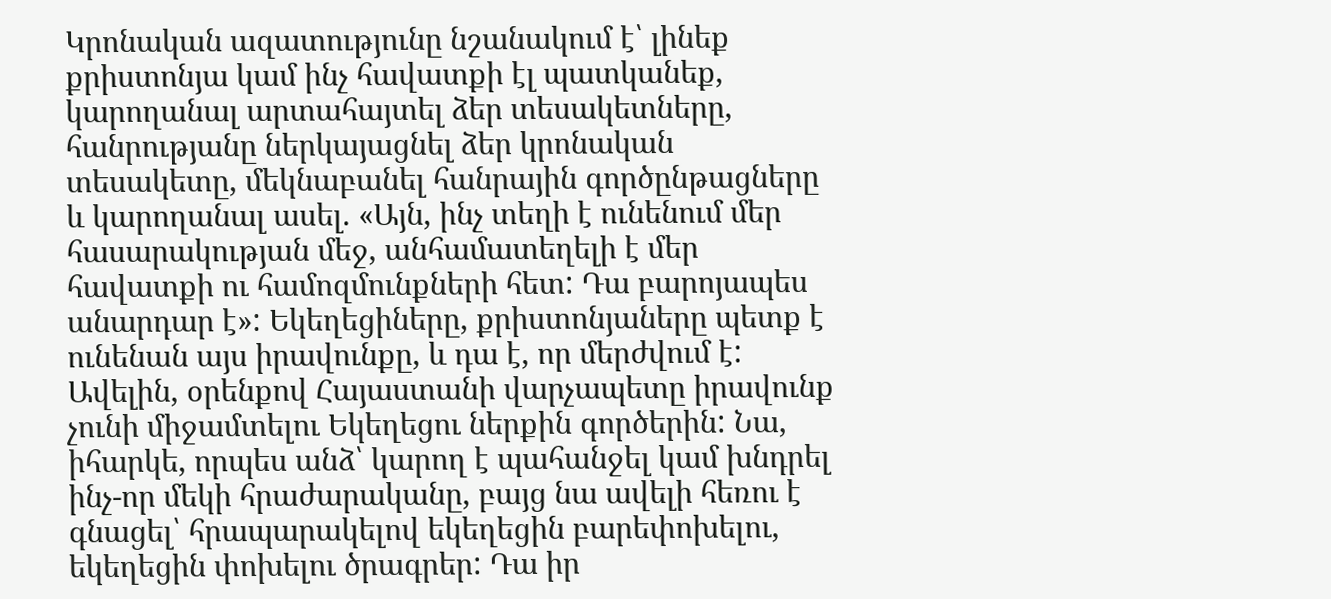Կրոնական ազատությունը նշանակում է՝ լինեք քրիստոնյա կամ ինչ հավատքի էլ պատկանեք, կարողանալ արտահայտել ձեր տեսակետները, հանրությանը ներկայացնել ձեր կրոնական տեսակետը, մեկնաբանել հանրային գործընթացները և կարողանալ ասել. «Այն, ինչ տեղի է ունենում մեր հասարակության մեջ, անհամատեղելի է մեր հավատքի ու համոզմունքների հետ: Դա բարոյապես անարդար է»: Եկեղեցիները, քրիստոնյաները պետք է ունենան այս իրավունքը, և դա է, որ մերժվում է: Ավելին, օրենքով Հայաստանի վարչապետը իրավունք չունի միջամտելու Եկեղեցու ներքին գործերին: Նա, իհարկե, որպես անձ՝ կարող է պահանջել կամ խնդրել ինչ-որ մեկի հրաժարականը, բայց նա ավելի հեռու է գնացել՝ հրապարակելով եկեղեցին բարեփոխելու, եկեղեցին փոխելու ծրագրեր: Դա իր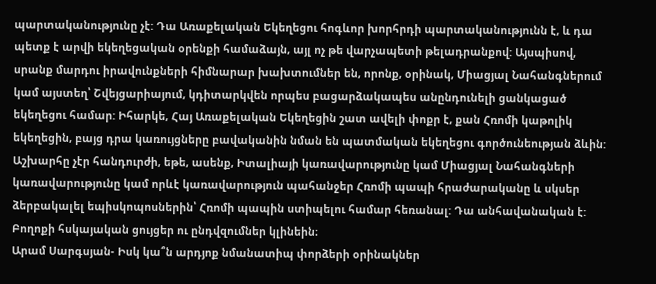պարտականությունը չէ: Դա Առաքելական Եկեղեցու հոգևոր խորհրդի պարտականությունն է, և դա պետք է արվի եկեղեցական օրենքի համաձայն, այլ ոչ թե վարչապետի թելադրանքով: Այսպիսով, սրանք մարդու իրավունքների հիմնարար խախտումներ են, որոնք, օրինակ, Միացյալ Նահանգներում կամ այստեղ՝ Շվեյցարիայում, կդիտարկվեն որպես բացարձակապես անընդունելի ցանկացած եկեղեցու համար: Իհարկե, Հայ Առաքելական Եկեղեցին շատ ավելի փոքր է, քան Հռոմի կաթոլիկ եկեղեցին, բայց դրա կառույցները բավականին նման են պատմական եկեղեցու գործունեության ձևին: Աշխարհը չէր հանդուրժի, եթե, ասենք, Իտալիայի կառավարությունը կամ Միացյալ Նահանգների կառավարությունը կամ որևէ կառավարություն պահանջեր Հռոմի պապի հրաժարականը և սկսեր ձերբակալել եպիսկոպոսներին՝ Հռոմի պապին ստիպելու համար հեռանալ: Դա անհավանական է: Բողոքի հսկայական ցույցեր ու ընդվզումներ կլինեին։
Արամ Սարգսյան- Իսկ կա՞ն արդյոք նմանատիպ փորձերի օրինակներ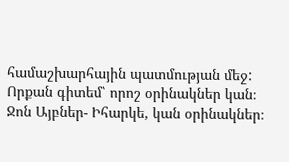համաշխարհային պատմության մեջ: Որքան գիտեմ՝ որոշ օրինակներ կան։
Ջոն Այբներ- Իհարկե, կան օրինակներ։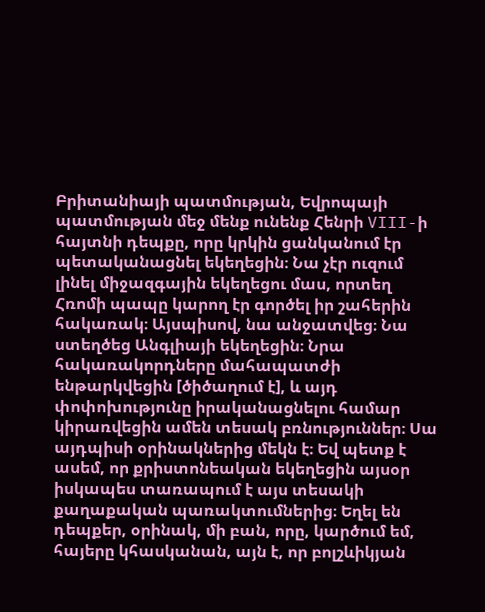Բրիտանիայի պատմության, Եվրոպայի պատմության մեջ մենք ունենք Հենրի VIII-ի հայտնի դեպքը, որը կրկին ցանկանում էր պետականացնել եկեղեցին։ Նա չէր ուզում լինել միջազգային եկեղեցու մաս, որտեղ Հռոմի պապը կարող էր գործել իր շահերին հակառակ։ Այսպիսով, նա անջատվեց։ Նա ստեղծեց Անգլիայի եկեղեցին։ Նրա հակառակորդները մահապատժի ենթարկվեցին [ծիծաղում է], և այդ փոփոխությունը իրականացնելու համար կիրառվեցին ամեն տեսակ բռնություններ։ Սա այդպիսի օրինակներից մեկն է։ Եվ պետք է ասեմ, որ քրիստոնեական եկեղեցին այսօր իսկապես տառապում է այս տեսակի քաղաքական պառակտումներից։ Եղել են դեպքեր, օրինակ, մի բան, որը, կարծում եմ, հայերը կհասկանան, այն է, որ բոլշևիկյան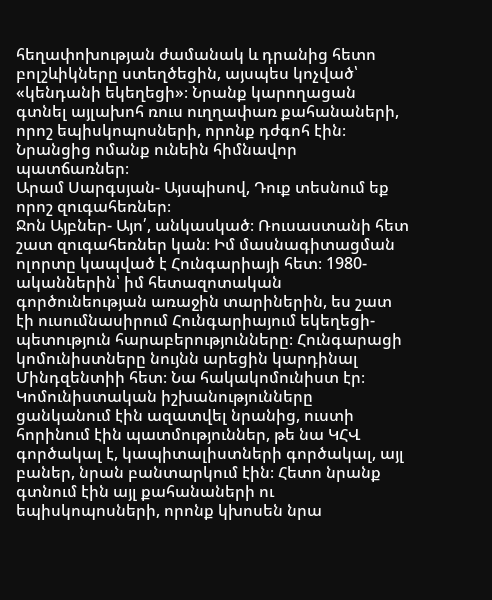հեղափոխության ժամանակ և դրանից հետո բոլշևիկները ստեղծեցին, այսպես կոչված՝ «կենդանի եկեղեցի»։ Նրանք կարողացան գտնել այլախոհ ռուս ուղղափառ քահանաների, որոշ եպիսկոպոսների, որոնք դժգոհ էին։ Նրանցից ոմանք ունեին հիմնավոր պատճառներ։
Արամ Սարգսյան- Այսպիսով, Դուք տեսնում եք որոշ զուգահեռներ։
Ջոն Այբներ- Այո՛, անկասկած։ Ռուսաստանի հետ շատ զուգահեռներ կան։ Իմ մասնագիտացման ոլորտը կապված է Հունգարիայի հետ։ 1980-ականներին՝ իմ հետազոտական գործունեության առաջին տարիներին, ես շատ էի ուսումնասիրում Հունգարիայում եկեղեցի-պետություն հարաբերությունները։ Հունգարացի կոմունիստները նույնն արեցին կարդինալ Մինդզենտիի հետ։ Նա հակակոմունիստ էր։ Կոմունիստական իշխանությունները ցանկանում էին ազատվել նրանից, ուստի հորինում էին պատմություններ, թե նա ԿՀՎ գործակալ է, կապիտալիստների գործակալ, այլ բաներ, նրան բանտարկում էին։ Հետո նրանք գտնում էին այլ քահանաների ու եպիսկոպոսների, որոնք կխոսեն նրա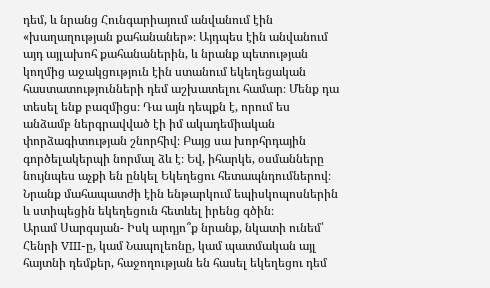դեմ, և նրանց Հունգարիայում անվանում էին «խաղաղության քահանաներ»։ Այդպես էին անվանում այդ այլախոհ քահանաներին, և նրանք պետության կողմից աջակցություն էին ստանում եկեղեցական հաստատությունների դեմ աշխատելու համար։ Մենք դա տեսել ենք բազմիցս։ Դա այն դեպքն է, որում ես անձամբ ներգրավված էի իմ ակադեմիական փորձագիտության շնորհիվ։ Բայց սա խորհրդային գործելակերպի նորմալ ձև է։ Եվ, իհարկե, օսմանները նույնպես աչքի են ընկել Եկեղեցու հետապնդումներով։ Նրանք մահապատժի էին ենթարկում եպիսկոպոսներին և ստիպեցին եկեղեցուն հետևել իրենց գծին։
Արամ Սարգսյան- Իսկ արդյո՞ք նրանք, նկատի ունեմ՝ Հենրի VIII-ը, կամ Նապոլեոնը, կամ պատմական այլ հայտնի դեմքեր, հաջողության են հասել եկեղեցու դեմ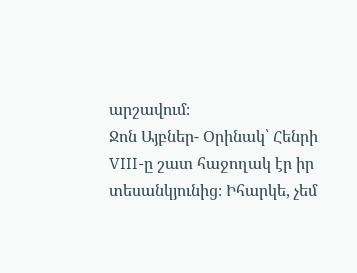արշավում։
Ջոն Այբներ- Օրինակ՝ Հենրի VIII-ը շատ հաջողակ էր իր տեսանկյունից։ Իհարկե, չեմ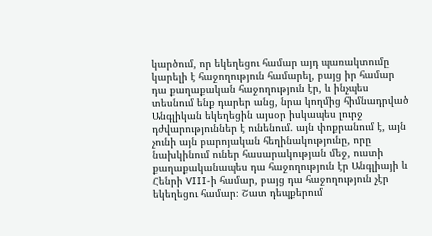կարծում, որ եկեղեցու համար այդ պառակտումը կարելի է հաջողություն համարել, բայց իր համար դա քաղաքական հաջողություն էր, և ինչպես տեսնում ենք դարեր անց, նրա կողմից հիմնադրված Անգլիկան եկեղեցին այսօր իսկապես լուրջ դժվարություններ է ունենում. այն փոքրանում է, այն չունի այն բարոյական հեղինակությունը, որը նախկինում ուներ հասարակության մեջ, ուստի քաղաքականապես դա հաջողություն էր Անգլիայի և Հենրի VIII-ի համար, բայց դա հաջողություն չէր եկեղեցու համար։ Շատ դեպքերում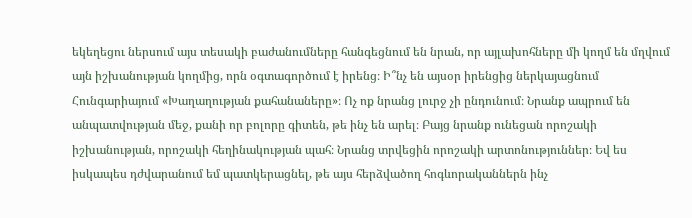եկեղեցու ներսում այս տեսակի բաժանումները հանգեցնում են նրան, որ այլախոհները մի կողմ են մղվում այն իշխանության կողմից, որն օգտագործում է իրենց։ Ի՞նչ են այսօր իրենցից ներկայացնում Հունգարիայում «Խաղաղության քահանաները»։ Ոչ ոք նրանց լուրջ չի ընդունում։ Նրանք ապրում են անպատվության մեջ, քանի որ բոլորը գիտեն, թե ինչ են արել։ Բայց նրանք ունեցան որոշակի իշխանության, որոշակի հեղինակության պահ։ Նրանց տրվեցին որոշակի արտոնություններ։ Եվ ես իսկապես դժվարանում եմ պատկերացնել, թե այս հերձվածող հոգևորականներն ինչ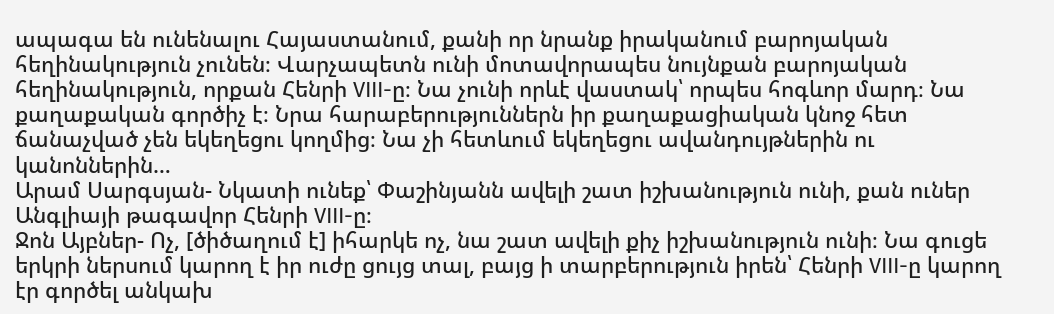ապագա են ունենալու Հայաստանում, քանի որ նրանք իրականում բարոյական հեղինակություն չունեն։ Վարչապետն ունի մոտավորապես նույնքան բարոյական հեղինակություն, որքան Հենրի VIII-ը։ Նա չունի որևէ վաստակ՝ որպես հոգևոր մարդ։ Նա քաղաքական գործիչ է։ Նրա հարաբերություններն իր քաղաքացիական կնոջ հետ ճանաչված չեն եկեղեցու կողմից։ Նա չի հետևում եկեղեցու ավանդույթներին ու կանոններին…
Արամ Սարգսյան- Նկատի ունեք՝ Փաշինյանն ավելի շատ իշխանություն ունի, քան ուներ Անգլիայի թագավոր Հենրի VIII-ը։
Ջոն Այբներ- Ոչ, [ծիծաղում է] իհարկե ոչ, նա շատ ավելի քիչ իշխանություն ունի։ Նա գուցե երկրի ներսում կարող է իր ուժը ցույց տալ, բայց ի տարբերություն իրեն՝ Հենրի VIII-ը կարող էր գործել անկախ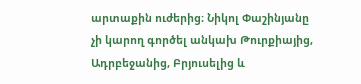արտաքին ուժերից։ Նիկոլ Փաշինյանը չի կարող գործել անկախ Թուրքիայից, Ադրբեջանից, Բրյուսելից և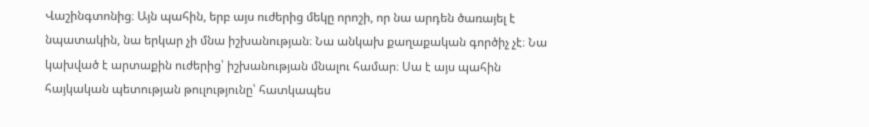Վաշինգտոնից։ Այն պահին, երբ այս ուժերից մեկը որոշի, որ նա արդեն ծառայել է նպատակին, նա երկար չի մնա իշխանության։ Նա անկախ քաղաքական գործիչ չէ։ Նա կախված է արտաքին ուժերից՝ իշխանության մնալու համար։ Սա է այս պահին հայկական պետության թուլությունը՝ հատկապես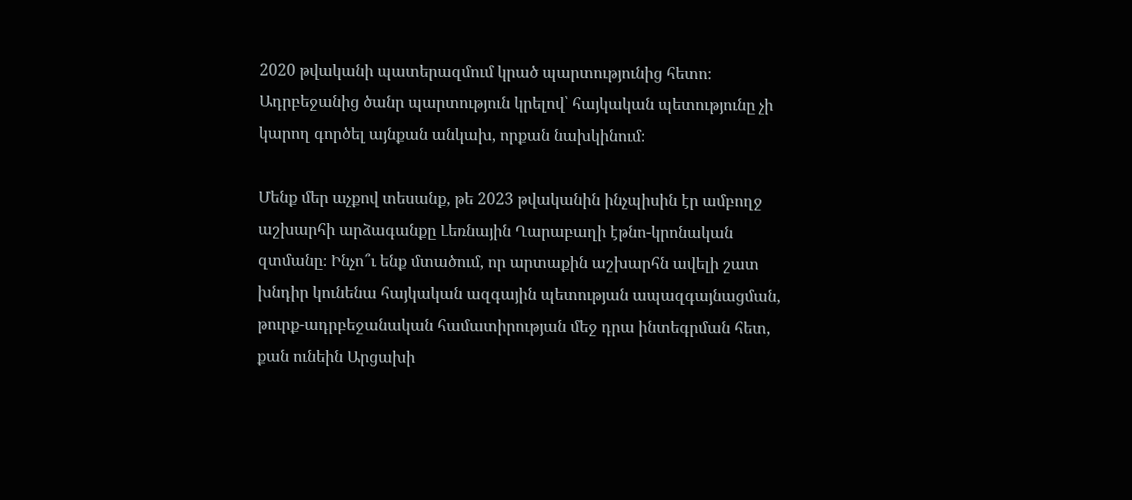2020 թվականի պատերազմում կրած պարտությունից հետո։ Ադրբեջանից ծանր պարտություն կրելով՝ հայկական պետությունը չի կարող գործել այնքան անկախ, որքան նախկինում։

Մենք մեր աչքով տեսանք, թե 2023 թվականին ինչպիսին էր ամբողջ աշխարհի արձագանքը Լեռնային Ղարաբաղի էթնո-կրոնական զտմանը։ Ինչո՞ւ ենք մտածում, որ արտաքին աշխարհն ավելի շատ խնդիր կունենա հայկական ազգային պետության ապազգայնացման, թուրք-ադրբեջանական համատիրության մեջ դրա ինտեգրման հետ, քան ունեին Արցախի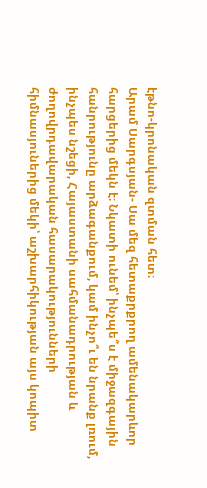էթնո-կրոնական զտման հետ։
Արամ Սարգսյան- Սա մեզ հետաքրքրող ամենակարևոր հարցերից մեկն է։ Նկատի ունեմ՝ ինչպե՞ս է միջազգային հանրությունը արձագանքում, կամ ինչո՞ւ են նրանք լռում, ինչպես նշեցի, Հայաստանի սահմանադրության և ժողովրդավարական հասարակությունների հիմնասյուներից մեկի՝ աշխարհիկության այս կոպիտ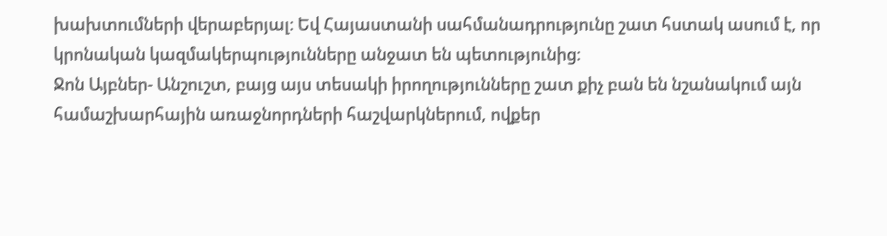խախտումների վերաբերյալ։ Եվ Հայաստանի սահմանադրությունը շատ հստակ ասում է, որ կրոնական կազմակերպությունները անջատ են պետությունից։
Ջոն Այբներ- Անշուշտ, բայց այս տեսակի իրողությունները շատ քիչ բան են նշանակում այն համաշխարհային առաջնորդների հաշվարկներում, ովքեր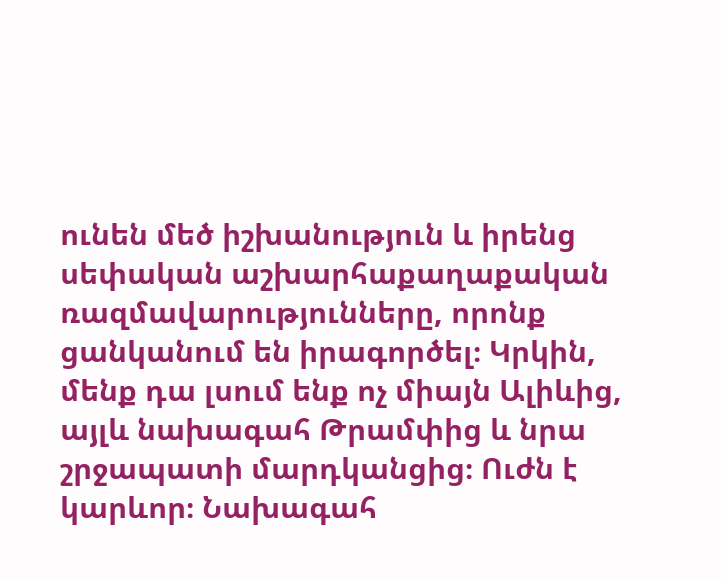ունեն մեծ իշխանություն և իրենց սեփական աշխարհաքաղաքական ռազմավարությունները, որոնք ցանկանում են իրագործել։ Կրկին, մենք դա լսում ենք ոչ միայն Ալիևից, այլև նախագահ Թրամփից և նրա շրջապատի մարդկանցից։ Ուժն է կարևոր։ Նախագահ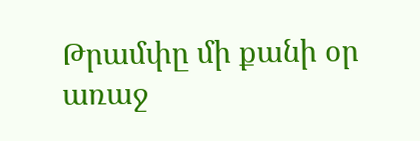Թրամփը մի քանի օր առաջ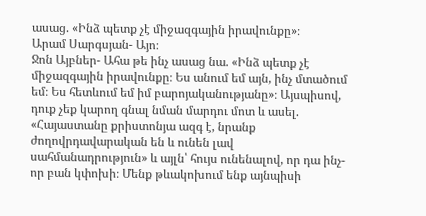ասաց. «Ինձ պետք չէ միջազգային իրավունքը»։
Արամ Սարգսյան- Այո։
Ջոն Այբներ- Ահա թե ինչ ասաց նա. «Ինձ պետք չէ միջազգային իրավունքը։ Ես անում եմ այն, ինչ մտածում եմ։ Ես հետևում եմ իմ բարոյականությանը»։ Այսպիսով, դուք չեք կարող գնալ նման մարդու մոտ և ասել. «Հայաստանը քրիստոնյա ազգ է, նրանք ժողովրդավարական են և ունեն լավ սահմանադրություն» և այլն՝ հույս ունենալով, որ դա ինչ-որ բան կփոխի։ Մենք թևակոխում ենք այնպիսի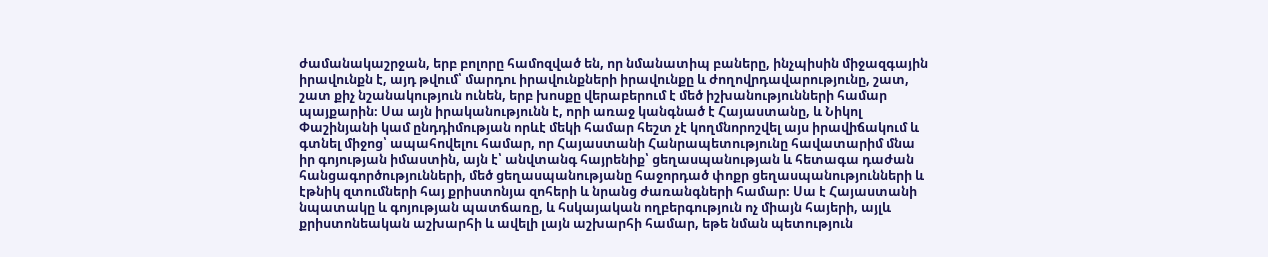ժամանակաշրջան, երբ բոլորը համոզված են, որ նմանատիպ բաները, ինչպիսին միջազգային իրավունքն է, այդ թվում՝ մարդու իրավունքների իրավունքը և ժողովրդավարությունը, շատ, շատ քիչ նշանակություն ունեն, երբ խոսքը վերաբերում է մեծ իշխանությունների համար պայքարին։ Սա այն իրականությունն է, որի առաջ կանգնած է Հայաստանը, և Նիկոլ Փաշինյանի կամ ընդդիմության որևէ մեկի համար հեշտ չէ կողմնորոշվել այս իրավիճակում և գտնել միջոց՝ ապահովելու համար, որ Հայաստանի Հանրապետությունը հավատարիմ մնա իր գոյության իմաստին, այն է՝ անվտանգ հայրենիք՝ ցեղասպանության և հետագա դաժան հանցագործությունների, մեծ ցեղասպանությանը հաջորդած փոքր ցեղասպանությունների և էթնիկ զտումների հայ քրիստոնյա զոհերի և նրանց ժառանգների համար։ Սա է Հայաստանի նպատակը և գոյության պատճառը, և հսկայական ողբերգություն ոչ միայն հայերի, այլև քրիստոնեական աշխարհի և ավելի լայն աշխարհի համար, եթե նման պետություն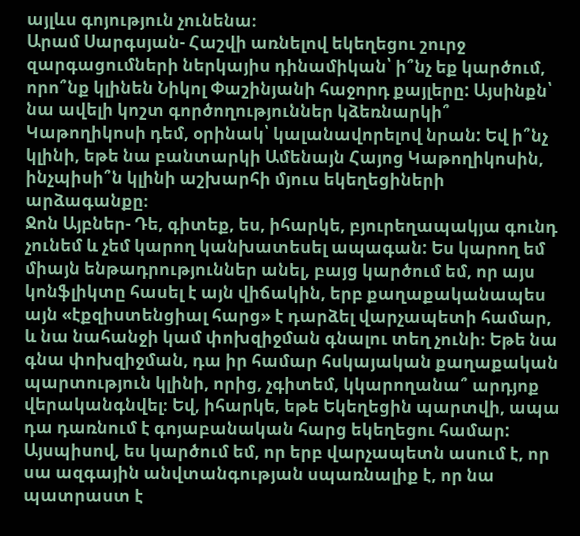այլևս գոյություն չունենա։
Արամ Սարգսյան- Հաշվի առնելով եկեղեցու շուրջ զարգացումների ներկայիս դինամիկան՝ ի՞նչ եք կարծում, որո՞նք կլինեն Նիկոլ Փաշինյանի հաջորդ քայլերը: Այսինքն՝ նա ավելի կոշտ գործողություններ կձեռնարկի՞ Կաթողիկոսի դեմ, օրինակ՝ կալանավորելով նրան: Եվ ի՞նչ կլինի, եթե նա բանտարկի Ամենայն Հայոց Կաթողիկոսին, ինչպիսի՞ն կլինի աշխարհի մյուս եկեղեցիների արձագանքը։
Ջոն Այբներ- Դե, գիտեք, ես, իհարկե, բյուրեղապակյա գունդ չունեմ և չեմ կարող կանխատեսել ապագան: Ես կարող եմ միայն ենթադրություններ անել, բայց կարծում եմ, որ այս կոնֆլիկտը հասել է այն վիճակին, երբ քաղաքականապես այն «էքզիստենցիալ հարց» է դարձել վարչապետի համար, և նա նահանջի կամ փոխզիջման գնալու տեղ չունի։ Եթե նա գնա փոխզիջման, դա իր համար հսկայական քաղաքական պարտություն կլինի, որից, չգիտեմ, կկարողանա՞ արդյոք վերականգնվել։ Եվ, իհարկե, եթե Եկեղեցին պարտվի, ապա դա դառնում է գոյաբանական հարց եկեղեցու համար: Այսպիսով, ես կարծում եմ, որ երբ վարչապետն ասում է, որ սա ազգային անվտանգության սպառնալիք է, որ նա պատրաստ է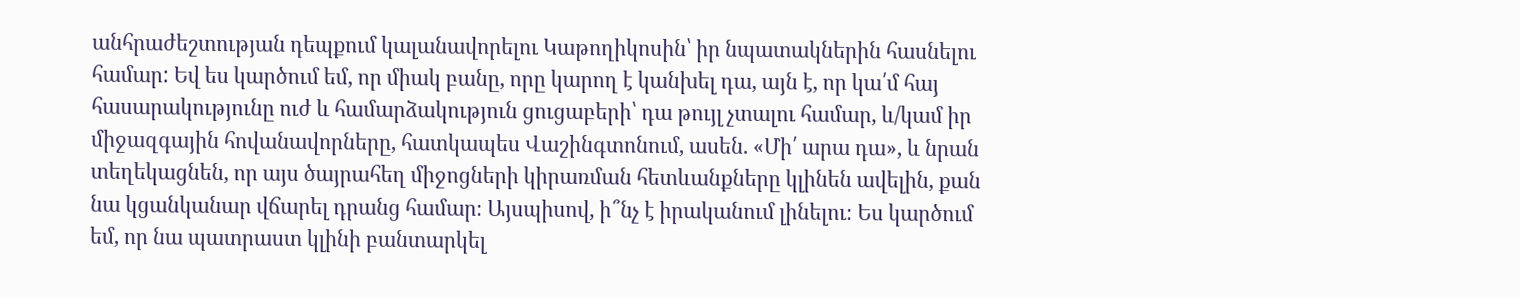անհրաժեշտության դեպքում կալանավորելու Կաթողիկոսին՝ իր նպատակներին հասնելու համար: Եվ ես կարծում եմ, որ միակ բանը, որը կարող է կանխել դա, այն է, որ կա՛մ հայ հասարակությունը ուժ և համարձակություն ցուցաբերի՝ դա թույլ չտալու համար, և/կամ իր միջազգային հովանավորները, հատկապես Վաշինգտոնում, ասեն. «Մի՛ արա դա», և նրան տեղեկացնեն, որ այս ծայրահեղ միջոցների կիրառման հետևանքները կլինեն ավելին, քան նա կցանկանար վճարել դրանց համար։ Այսպիսով, ի՞նչ է իրականում լինելու։ Ես կարծում եմ, որ նա պատրաստ կլինի բանտարկել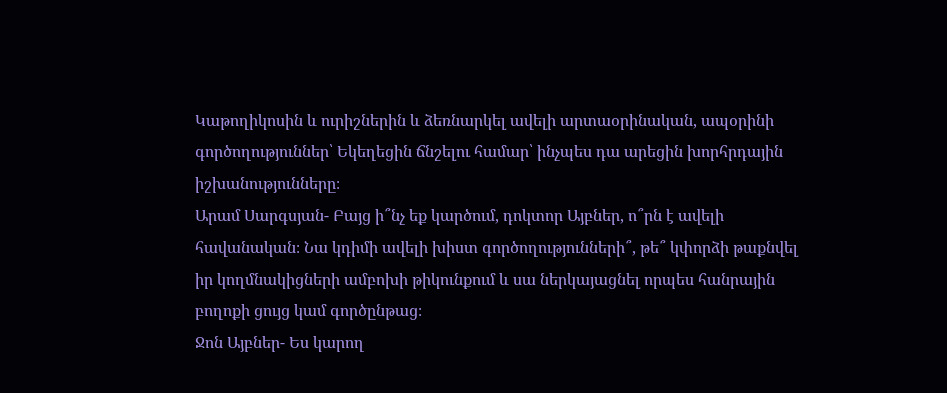Կաթողիկոսին և ուրիշներին և ձեռնարկել ավելի արտաօրինական, ապօրինի գործողություններ՝ Եկեղեցին ճնշելու համար՝ ինչպես դա արեցին խորհրդային իշխանությունները։
Արամ Սարգսյան- Բայց ի՞նչ եք կարծում, դոկտոր Այբներ, ո՞րն է ավելի հավանական։ Նա կդիմի ավելի խիստ գործողությունների՞, թե՞ կփորձի թաքնվել իր կողմնակիցների ամբոխի թիկունքում և սա ներկայացնել որպես հանրային բողոքի ցույց կամ գործընթաց։
Ջոն Այբներ- Ես կարող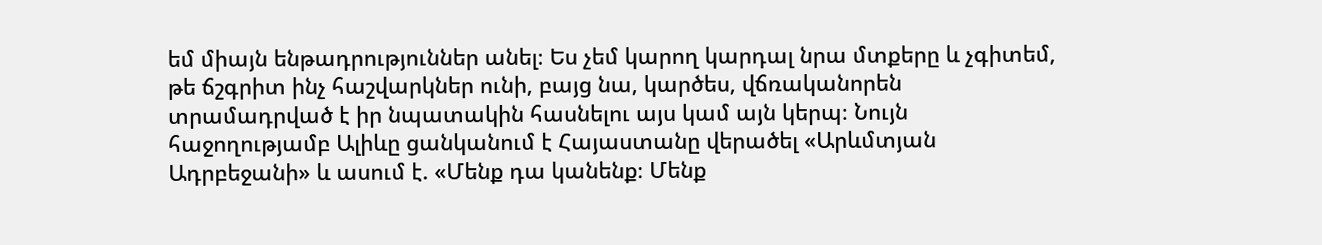եմ միայն ենթադրություններ անել։ Ես չեմ կարող կարդալ նրա մտքերը և չգիտեմ, թե ճշգրիտ ինչ հաշվարկներ ունի, բայց նա, կարծես, վճռականորեն տրամադրված է իր նպատակին հասնելու այս կամ այն կերպ։ Նույն հաջողությամբ Ալիևը ցանկանում է Հայաստանը վերածել «Արևմտյան Ադրբեջանի» և ասում է. «Մենք դա կանենք։ Մենք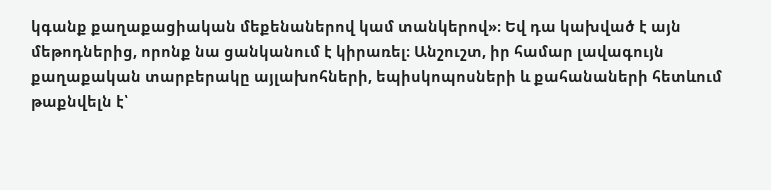կգանք քաղաքացիական մեքենաներով կամ տանկերով»։ Եվ դա կախված է այն մեթոդներից, որոնք նա ցանկանում է կիրառել։ Անշուշտ, իր համար լավագույն քաղաքական տարբերակը այլախոհների, եպիսկոպոսների և քահանաների հետևում թաքնվելն է՝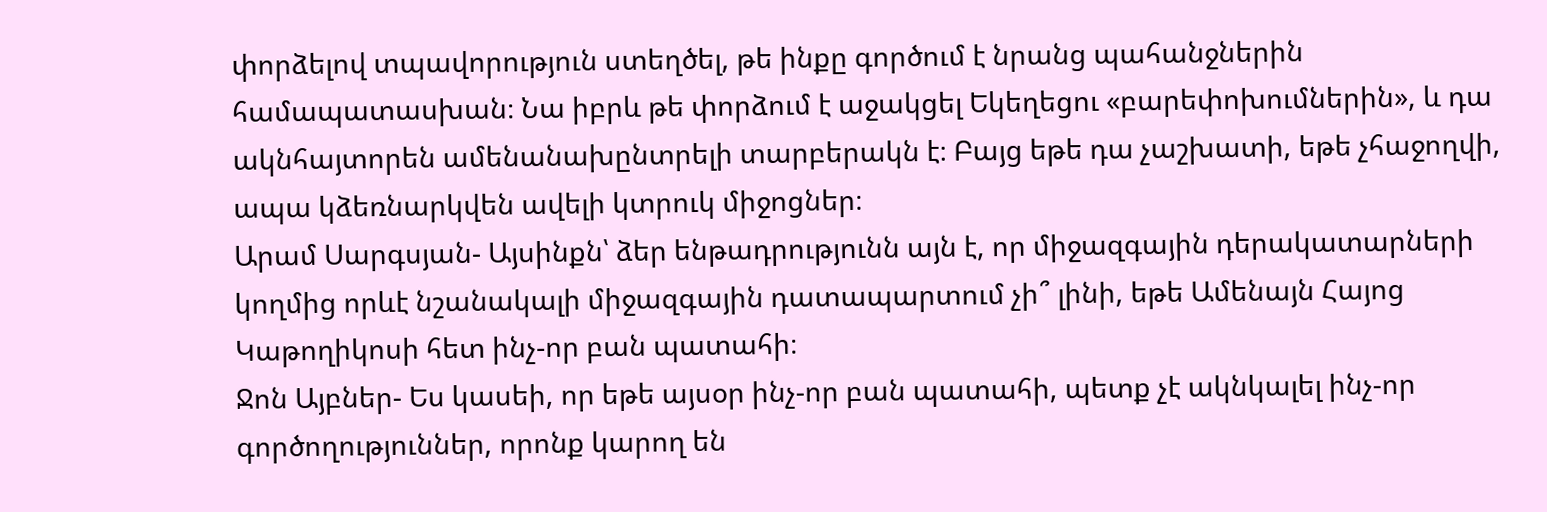փորձելով տպավորություն ստեղծել, թե ինքը գործում է նրանց պահանջներին համապատասխան։ Նա իբրև թե փորձում է աջակցել Եկեղեցու «բարեփոխումներին», և դա ակնհայտորեն ամենանախընտրելի տարբերակն է։ Բայց եթե դա չաշխատի, եթե չհաջողվի, ապա կձեռնարկվեն ավելի կտրուկ միջոցներ։
Արամ Սարգսյան- Այսինքն՝ ձեր ենթադրությունն այն է, որ միջազգային դերակատարների կողմից որևէ նշանակալի միջազգային դատապարտում չի՞ լինի, եթե Ամենայն Հայոց Կաթողիկոսի հետ ինչ-որ բան պատահի։
Ջոն Այբներ- Ես կասեի, որ եթե այսօր ինչ-որ բան պատահի, պետք չէ ակնկալել ինչ-որ գործողություններ, որոնք կարող են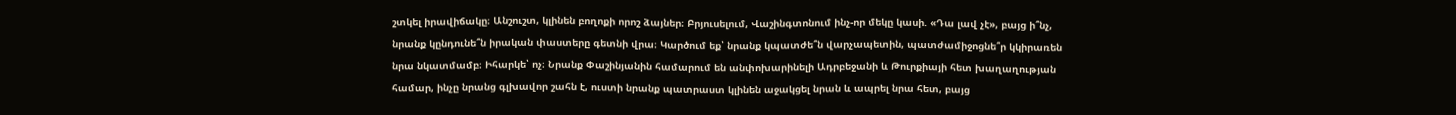շտկել իրավիճակը։ Անշուշտ, կլինեն բողոքի որոշ ձայներ։ Բրյուսելում, Վաշինգտոնում ինչ-որ մեկը կասի. «Դա լավ չէ», բայց ի՞նչ, նրանք կընդունե՞ն իրական փաստերը գետնի վրա։ Կարծում եք՝ նրանք կպատժե՞ն վարչապետին, պատժամիջոցնե՞ր կկիրառեն նրա նկատմամբ։ Իհարկե՝ ոչ։ Նրանք Փաշինյանին համարում են անփոխարինելի Ադրբեջանի և Թուրքիայի հետ խաղաղության համար, ինչը նրանց գլխավոր շահն է, ուստի նրանք պատրաստ կլինեն աջակցել նրան և ապրել նրա հետ, բայց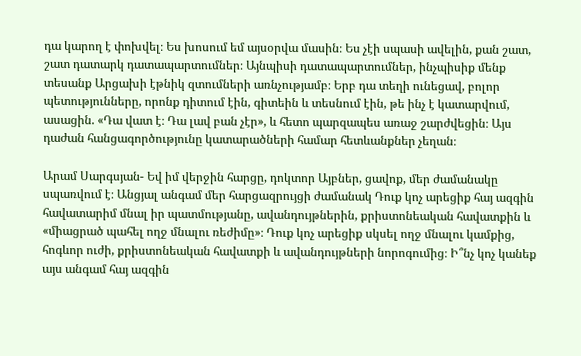դա կարող է փոխվել։ Ես խոսում եմ այսօրվա մասին։ Ես չէի սպասի ավելին, քան շատ, շատ դատարկ դատապարտումներ։ Այնպիսի դատապարտումներ, ինչպիսիք մենք տեսանք Արցախի էթնիկ զտումների առնչությամբ։ Երբ դա տեղի ունեցավ, բոլոր պետությունները, որոնք դիտում էին, գիտեին և տեսնում էին, թե ինչ է կատարվում, ասացին. «Դա վատ է։ Դա լավ բան չէր», և հետո պարզապես առաջ շարժվեցին։ Այս դաժան հանցագործությունը կատարածների համար հետևանքներ չեղան։

Արամ Սարգսյան- Եվ իմ վերջին հարցը, դոկտոր Այբներ, ցավոք, մեր ժամանակը սպառվում է։ Անցյալ անգամ մեր հարցազրույցի ժամանակ Դուք կոչ արեցիք հայ ազգին հավատարիմ մնալ իր պատմությանը, ավանդույթներին, քրիստոնեական հավատքին և «միացրած պահել ողջ մնալու ռեժիմը»։ Դուք կոչ արեցիք սկսել ողջ մնալու կամքից, հոգևոր ուժի, քրիստոնեական հավատքի և ավանդույթների նորոգումից։ Ի՞նչ կոչ կանեք այս անգամ հայ ազգին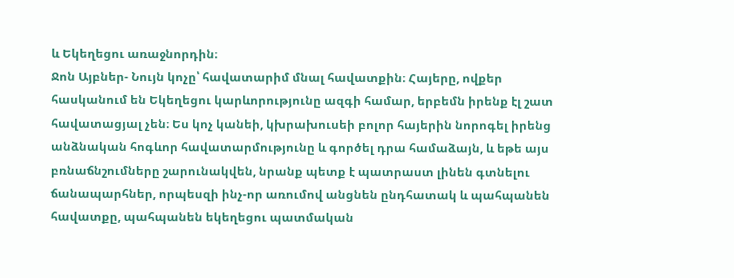և Եկեղեցու առաջնորդին։
Ջոն Այբներ- Նույն կոչը՝ հավատարիմ մնալ հավատքին։ Հայերը, ովքեր հասկանում են Եկեղեցու կարևորությունը ազգի համար, երբեմն իրենք էլ շատ հավատացյալ չեն։ Ես կոչ կանեի, կխրախուսեի բոլոր հայերին նորոգել իրենց անձնական հոգևոր հավատարմությունը և գործել դրա համաձայն, և եթե այս բռնաճնշումները շարունակվեն, նրանք պետք է պատրաստ լինեն գտնելու ճանապարհներ, որպեսզի ինչ-որ առումով անցնեն ընդհատակ և պահպանեն հավատքը, պահպանեն եկեղեցու պատմական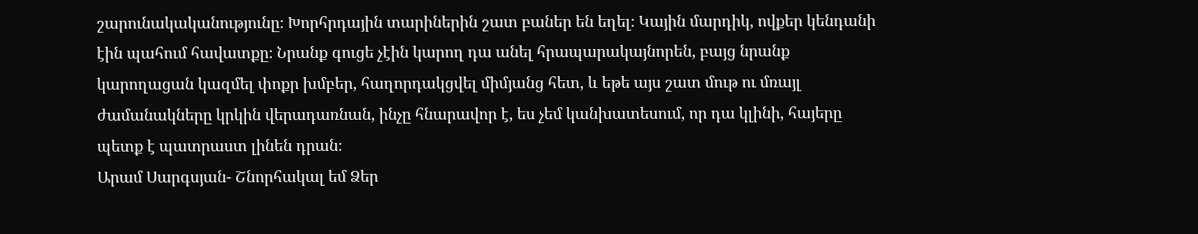շարունակականությունը։ Խորհրդային տարիներին շատ բաներ են եղել։ Կային մարդիկ, ովքեր կենդանի էին պահում հավատքը։ Նրանք գուցե չէին կարող դա անել հրապարակայնորեն, բայց նրանք կարողացան կազմել փոքր խմբեր, հաղորդակցվել միմյանց հետ, և եթե այս շատ մութ ու մռայլ ժամանակները կրկին վերադառնան, ինչը հնարավոր է, ես չեմ կանխատեսում, որ դա կլինի, հայերը պետք է պատրաստ լինեն դրան։
Արամ Սարգսյան- Շնորհակալ եմ Ձեր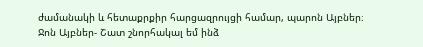ժամանակի և հետաքրքիր հարցազրույցի համար, պարոն Այբներ։
Ջոն Այբներ- Շատ շնորհակալ եմ ինձ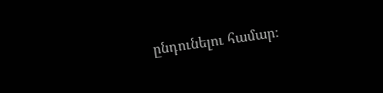ընդունելու համար։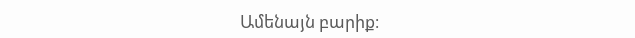Ամենայն բարիք։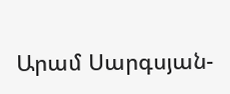Արամ Սարգսյան-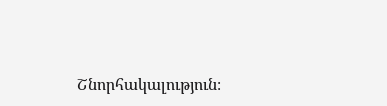Շնորհակալություն։